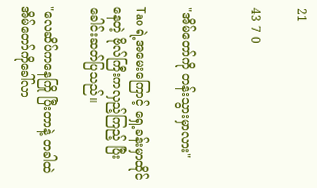21

43 7 0


"အိမ်တော်ကို တန်းသွားမှာလား"

Tao ရဲ့အမေးကြောင့် ရှေ့ခန်းမှာထိုင်နေတဲ့ ဗိုလ်ကြီးကလှည့်ကြည့် ပြီး ခေါင်းဆတ်ပြသည်။

"လေဆိပ်ကနေကြို ပြီးတာနဲ့ တခါထဲ အိမ်တော်ကိုခေါ်လာ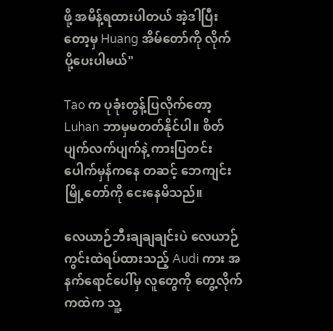ဖို့ အမိန့်ရထားပါတယ် အဲ့ဒါပြီးတော့မှ Huang အိမ်တော်ကို လိုက် ပို့ပေးပါမယ်"

Tao က ပုခုံးတွန့်ပြလိုက်တော့ Luhan ဘာမှမတတ်နိုင်ပါ။ စိတ်ပျက်လက်ပျက်နဲ့ ကားပြတင်းပေါက်မှန်ကနေ တဆင့် ဘေကျင်း မြို့တော်ကို ငေးနေမိသည်။

လေယာဉ်ဘီးချချချင်းပဲ လေယာဉ်ကွင်းထဲရပ်ထားသည့် Audi ကား အနက်ရောင်ပေါ်မှ လူတွေကို တွေ့လိုက်ကထဲက သူ့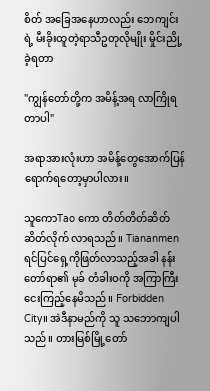စိတ် အခြေအနေဟာလည်း ဘေကျင်း ရဲ့ မီးခိုးထူတဲ့ရာသီဥတုလိုမျိုး မှိုင်းညို့ခဲ့ရတာ

"ကျွန်တော်တို့က အမိန့်အရ လာကြိုရတာပါ"

အရာအားလုံးဟာ အမိန့်တွေအောက်ပြန်ရောက်ရတော့မှာပါလား။

သူကောTao ကော တိတ်တိတ်ဆိတ်ဆိတ်လိုက် လာရသည်။ Tiananmen ရင်ပြင်ရှေ့ကိုဖြတ်လာသည့်အခါ နန်းတော်ရာ၏ မုခ် တံခါးဝကို အကြာကြီးငေးကြည့်နေမိသည်။ Forbidden City။ အဲဒီနာမည်ကို သူ သဘောကျပါသည်။ တားမြစ်မြို့တော်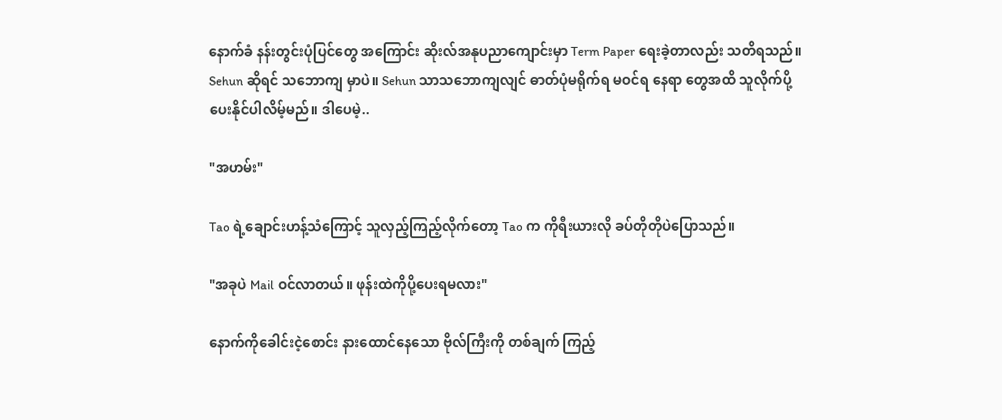နောက်ခံ နန်းတွင်းပုံပြင်တွေ အကြောင်း ဆိုးလ်အနုပညာကျောင်းမှာ Term Paper ရေးခဲ့တာလည်း သတိရသည်။ Sehun ဆိုရင် သဘောကျ မှာပဲ။ Sehun သာသဘောကျလျင် ဓာတ်ပုံမရိုက်ရ မဝင်ရ နေရာ တွေအထိ သူလိုက်ပို့ပေးနိုင်ပါလိမ့်မည်။ ဒါပေမဲ့..

"အဟမ်း"

Tao ရဲ့ချောင်းဟန့်သံကြောင့် သူလှည့်ကြည့်လိုက်တော့ Tao က ကိုရီးယားလို ခပ်တိုတိုပဲပြောသည်။

"အခုပဲ Mail ဝင်လာတယ်။ ဖုန်းထဲကိုပို့ပေးရမလား"

နောက်ကိုခေါင်းငဲ့စောင်း နားထောင်နေသော ဗိုလ်ကြီးကို တစ်ချက် ကြည့်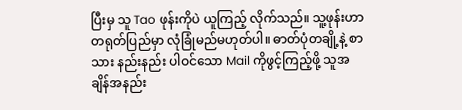ပြီးမှ သူ Tao ဖုန်းကိုပဲ ယူကြည့် လိုက်သည်။ သူ့ဖုန်းဟာ တရုတ်ပြည်မှာ လုံခြုံမည်မဟုတ်ပါ။ ဓာတ်ပုံတချို့နဲ့ စာသား နည်းနည်း ပါဝင်သော Mail ကိုဖွင့်ကြည့်ဖို့ သူအချိန်အနည်း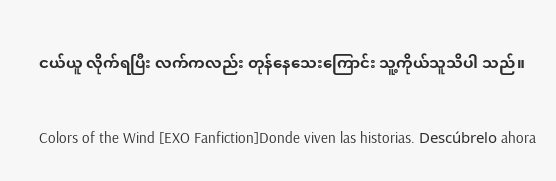ငယ်ယူ လိုက်ရပြီး လက်ကလည်း တုန်နေသေးကြောင်း သူ့ကိုယ်သူသိပါ သည်။

Colors of the Wind [EXO Fanfiction]Donde viven las historias. Descúbrelo ahora